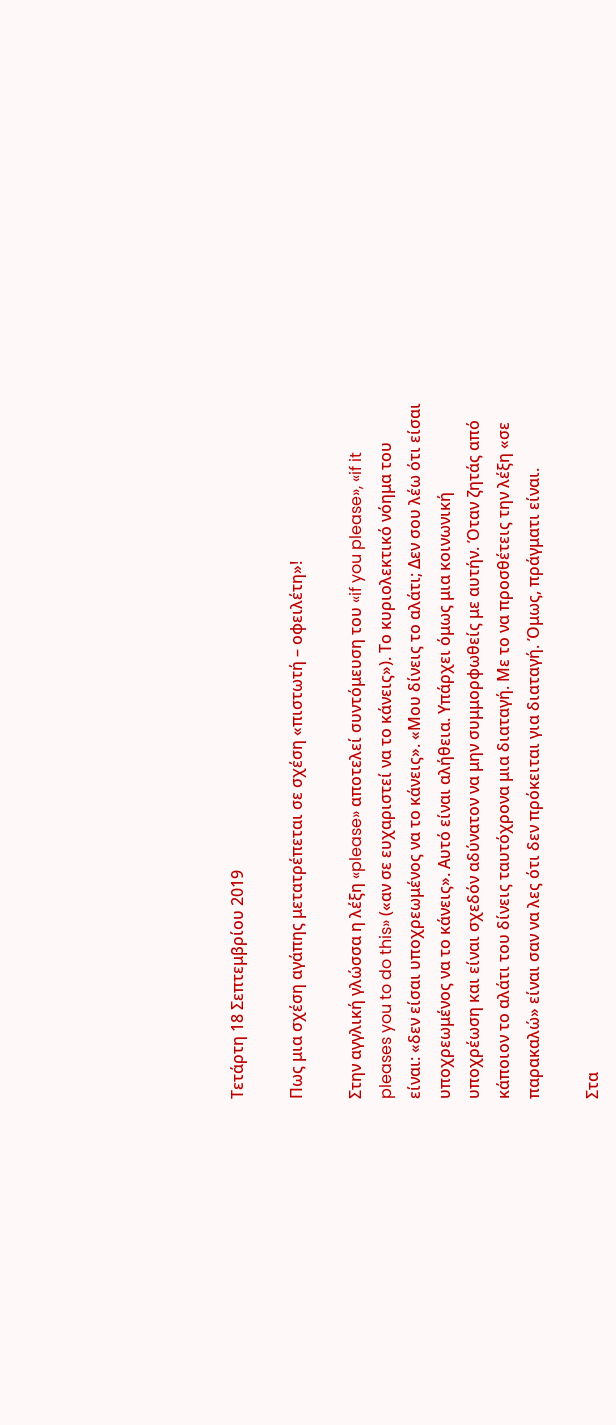Τετάρτη 18 Σεπτεμβρίου 2019

Πως μια σχέση αγάπης μετατρέπεται σε σχέση «πιστωτή – οφειλέτη»!

Στην αγγλική γλώσσα η λέξη «please» αποτελεί συντόμευση του «if you please», «if it pleases you to do this» («αν σε ευχαριστεί να το κάνεις»). Το κυριολεκτικό νόημα του είναι: «δεν είσαι υποχρεωμένος να το κάνεις». «Μου δίνεις το αλάτι; Δεν σου λέω ότι είσαι υποχρεωμένος να το κάνεις». Αυτό είναι αλήθεια. Υπάρχει όμως μια κοινωνική υποχρέωση και είναι σχεδόν αδύνατον να μην συμμορφωθείς με αυτήν. Όταν ζητάς από κάποιον το αλάτι του δίνεις ταυτόχρονα μια διαταγή. Με το να προσθέτεις την λέξη «σε παρακαλώ» είναι σαν να λες ότι δεν πρόκειται για διαταγή. Όμως, πράγματι είναι.

Στα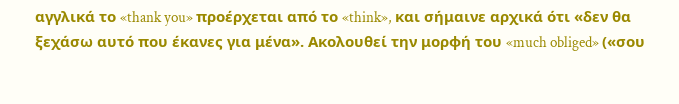αγγλικά το «thank you» προέρχεται από το «think», και σήμαινε αρχικά ότι «δεν θα ξεχάσω αυτό που έκανες για μένα». Ακολουθεί την μορφή του «much obliged» («σου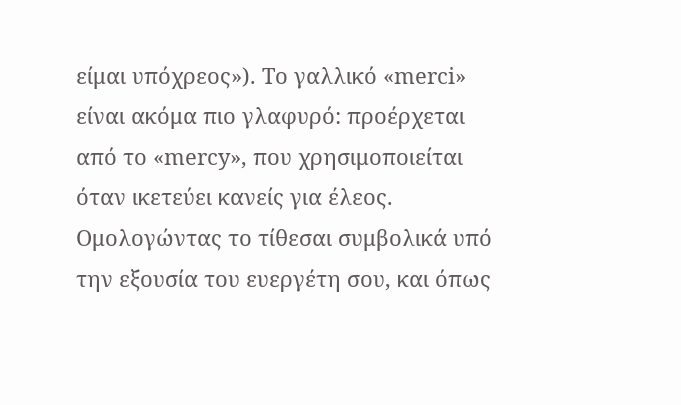είμαι υπόχρεος»). Το γαλλικό «merci» είναι ακόμα πιο γλαφυρό: προέρχεται από το «mercy», που χρησιμοποιείται όταν ικετεύει κανείς για έλεος. Ομολογώντας το τίθεσαι συμβολικά υπό την εξουσία του ευεργέτη σου, και όπως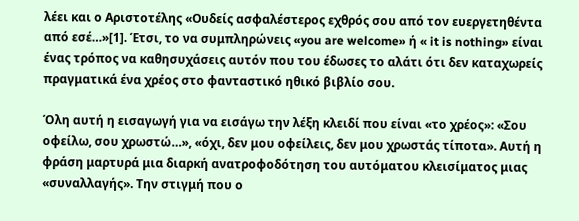λέει και ο Αριστοτέλης «Ουδείς ασφαλέστερος εχθρός σου από τον ευεργετηθέντα από εσέ…»[1]. Έτσι, το να συμπληρώνεις «you are welcome» ή « it is nothing» είναι ένας τρόπος να καθησυχάσεις αυτόν που του έδωσες το αλάτι ότι δεν καταχωρείς πραγματικά ένα χρέος στο φανταστικό ηθικό βιβλίο σου.

Όλη αυτή η εισαγωγή για να εισάγω την λέξη κλειδί που είναι «το χρέος»: «Σου οφείλω, σου χρωστώ…», «όχι, δεν μου οφείλεις, δεν μου χρωστάς τίποτα». Αυτή η φράση μαρτυρά μια διαρκή ανατροφοδότηση του αυτόματου κλεισίματος μιας «συναλλαγής». Την στιγμή που ο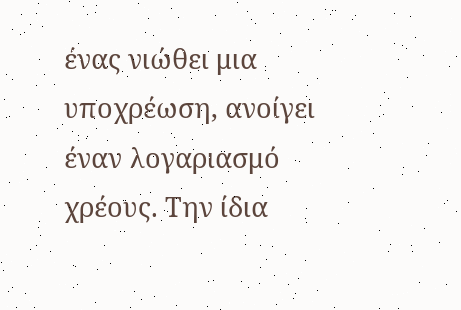ένας νιώθει μια υποχρέωση, ανοίγει έναν λογαριασμό χρέους. Την ίδια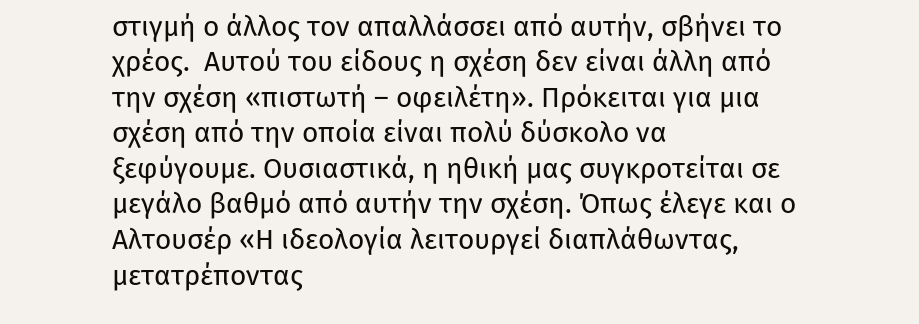στιγμή ο άλλος τον απαλλάσσει από αυτήν, σβήνει το χρέος.  Αυτού του είδους η σχέση δεν είναι άλλη από την σχέση «πιστωτή – οφειλέτη». Πρόκειται για μια σχέση από την οποία είναι πολύ δύσκολο να ξεφύγουμε. Ουσιαστικά, η ηθική μας συγκροτείται σε μεγάλο βαθμό από αυτήν την σχέση. Όπως έλεγε και ο Αλτουσέρ «Η ιδεολογία λειτουργεί διαπλάθωντας, μετατρέποντας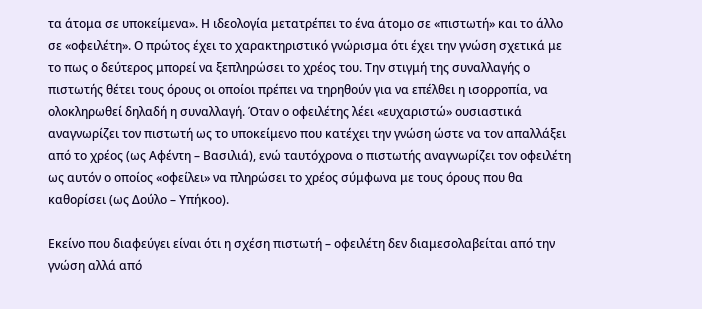τα άτομα σε υποκείμενα». Η ιδεολογία μετατρέπει το ένα άτομο σε «πιστωτή» και το άλλο σε «οφειλέτη». Ο πρώτος έχει το χαρακτηριστικό γνώρισμα ότι έχει την γνώση σχετικά με το πως ο δεύτερος μπορεί να ξεπληρώσει το χρέος του. Την στιγμή της συναλλαγής ο πιστωτής θέτει τους όρους οι οποίοι πρέπει να τηρηθούν για να επέλθει η ισορροπία, να ολοκληρωθεί δηλαδή η συναλλαγή. Όταν ο οφειλέτης λέει «ευχαριστώ» ουσιαστικά αναγνωρίζει τον πιστωτή ως το υποκείμενο που κατέχει την γνώση ώστε να τον απαλλάξει από το χρέος (ως Αφέντη – Βασιλιά), ενώ ταυτόχρονα ο πιστωτής αναγνωρίζει τον οφειλέτη ως αυτόν ο οποίος «οφείλει» να πληρώσει το χρέος σύμφωνα με τους όρους που θα καθορίσει (ως Δούλο – Υπήκοο).

Εκείνο που διαφεύγει είναι ότι η σχέση πιστωτή – οφειλέτη δεν διαμεσολαβείται από την γνώση αλλά από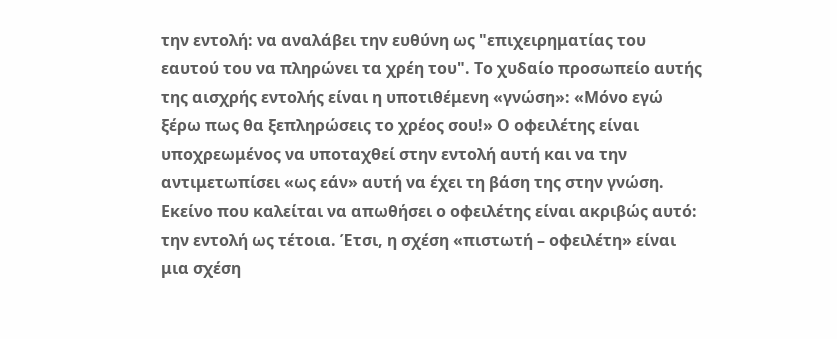την εντολή: να αναλάβει την ευθύνη ως "επιχειρηματίας του εαυτού του να πληρώνει τα χρέη του". Το χυδαίο προσωπείο αυτής της αισχρής εντολής είναι η υποτιθέμενη «γνώση»: «Μόνο εγώ ξέρω πως θα ξεπληρώσεις το χρέος σου!» Ο οφειλέτης είναι υποχρεωμένος να υποταχθεί στην εντολή αυτή και να την αντιμετωπίσει «ως εάν» αυτή να έχει τη βάση της στην γνώση. Εκείνο που καλείται να απωθήσει ο οφειλέτης είναι ακριβώς αυτό: την εντολή ως τέτοια. Έτσι, η σχέση «πιστωτή – οφειλέτη» είναι μια σχέση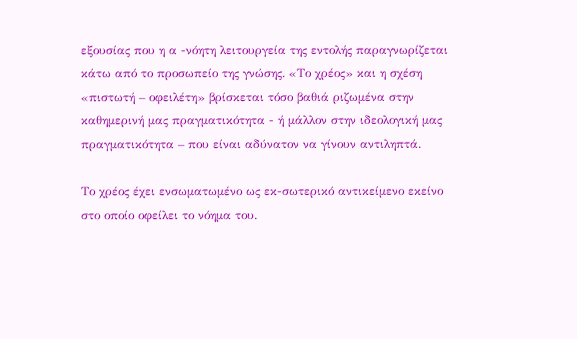εξουσίας που η α -νόητη λειτουργεία της εντολής παραγνωρίζεται κάτω από το προσωπείο της γνώσης. «Το χρέος» και η σχέση «πιστωτή – οφειλέτη» βρίσκεται τόσο βαθιά ριζωμένα στην καθημερινή μας πραγματικότητα - ή μάλλον στην ιδεολογική μας πραγματικότητα – που είναι αδύνατον να γίνουν αντιληπτά.

Το χρέος έχει ενσωματωμένο ως εκ-σωτερικό αντικείμενο εκείνο στο οποίο οφείλει το νόημα του.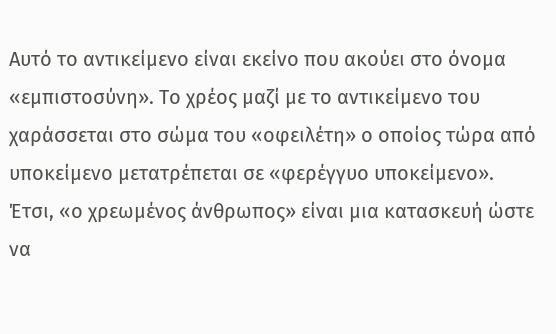Αυτό το αντικείμενο είναι εκείνο που ακούει στο όνομα «εμπιστοσύνη». Το χρέος μαζί με το αντικείμενο του χαράσσεται στο σώμα του «οφειλέτη» ο οποίος τώρα από υποκείμενο μετατρέπεται σε «φερέγγυο υποκείμενο». Έτσι, «ο χρεωμένος άνθρωπος» είναι μια κατασκευή ώστε να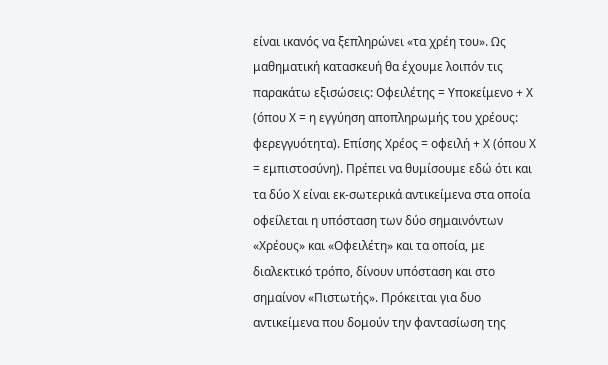είναι ικανός να ξεπληρώνει «τα χρέη του». Ως μαθηματική κατασκευή θα έχουμε λοιπόν τις παρακάτω εξισώσεις: Οφειλέτης = Υποκείμενο + Χ (όπου Χ = η εγγύηση αποπληρωμής του χρέους: φερεγγυότητα). Επίσης Χρέος = οφειλή + Χ (όπου Χ = εμπιστοσύνη). Πρέπει να θυμίσουμε εδώ ότι και τα δύο Χ είναι εκ-σωτερικά αντικείμενα στα οποία οφείλεται η υπόσταση των δύο σημαινόντων «Χρέους» και «Οφειλέτη» και τα οποία, με διαλεκτικό τρόπο, δίνουν υπόσταση και στο σημαίνον «Πιστωτής». Πρόκειται για δυο αντικείμενα που δομούν την φαντασίωση της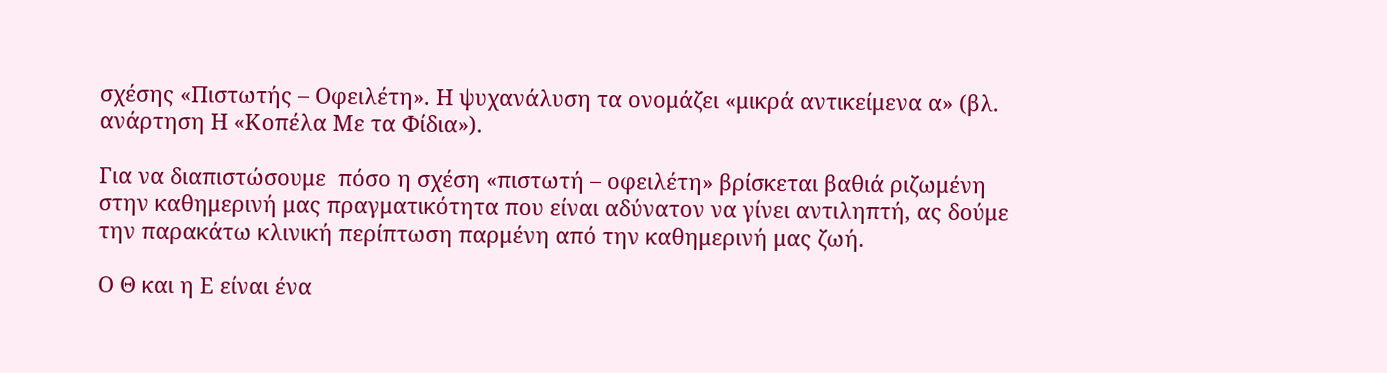σχέσης «Πιστωτής – Οφειλέτη». Η ψυχανάλυση τα ονομάζει «μικρά αντικείμενα α» (βλ. ανάρτηση Η «Κοπέλα Με τα Φίδια»).

Για να διαπιστώσουμε  πόσο η σχέση «πιστωτή – οφειλέτη» βρίσκεται βαθιά ριζωμένη στην καθημερινή μας πραγματικότητα που είναι αδύνατον να γίνει αντιληπτή, ας δούμε την παρακάτω κλινική περίπτωση παρμένη από την καθημερινή μας ζωή.

Ο Θ και η Ε είναι ένα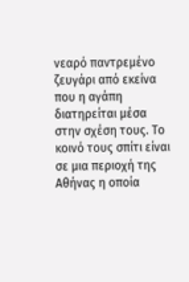νεαρό παντρεμένο ζευγάρι από εκείνα που η αγάπη διατηρείται μέσα στην σχέση τους. Το κοινό τους σπίτι είναι σε μια περιοχή της Αθήνας η οποία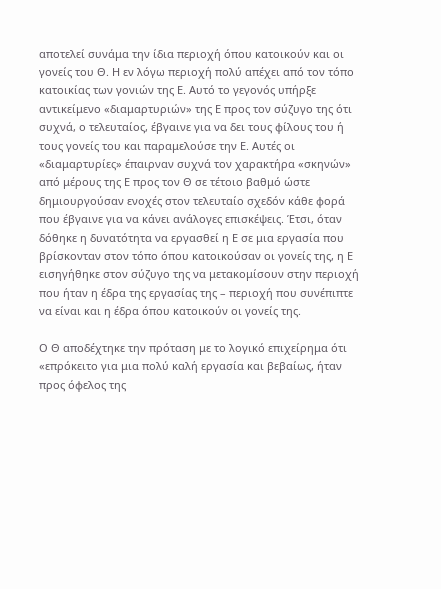αποτελεί συνάμα την ίδια περιοχή όπου κατοικούν και οι γονείς του Θ. Η εν λόγω περιοχή πολύ απέχει από τον τόπο κατοικίας των γονιών της Ε. Αυτό το γεγονός υπήρξε αντικείμενο «διαμαρτυριών» της Ε προς τον σύζυγο της ότι συχνά, ο τελευταίος, έβγαινε για να δει τους φίλους του ή τους γονείς του και παραμελούσε την Ε. Αυτές οι «διαμαρτυρίες» έπαιρναν συχνά τον χαρακτήρα «σκηνών» από μέρους της Ε προς τον Θ σε τέτοιο βαθμό ώστε δημιουργούσαν ενοχές στον τελευταίο σχεδόν κάθε φορά που έβγαινε για να κάνει ανάλογες επισκέψεις. Έτσι, όταν δόθηκε η δυνατότητα να εργασθεί η Ε σε μια εργασία που βρίσκονταν στον τόπο όπου κατοικούσαν οι γονείς της, η Ε εισηγήθηκε στον σύζυγο της να μετακομίσουν στην περιοχή που ήταν η έδρα της εργασίας της – περιοχή που συνέπιπτε να είναι και η έδρα όπου κατοικούν οι γονείς της.

Ο Θ αποδέχτηκε την πρόταση με το λογικό επιχείρημα ότι «επρόκειτο για μια πολύ καλή εργασία και βεβαίως, ήταν προς όφελος της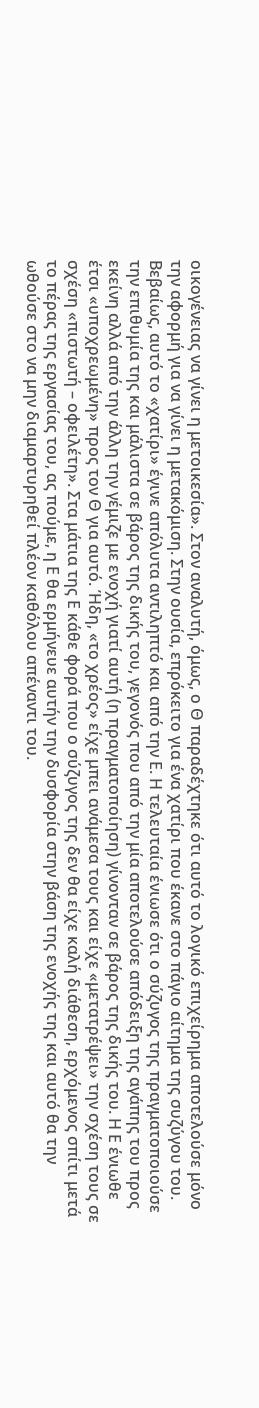οικογένειας να γίνει η μετοικεσία». Στον αναλυτή, όμως, ο Θ παραδέχτηκε ότι αυτό το λογικό επιχείρημα αποτελούσε μόνο την αφορμή για να γίνει η μετακόμιση. Στην ουσία, επρόκειτο για ένα χατίρι που έκανε στο πάγιο αίτημα της συζύγου του. Βεβαίως, αυτό το «χατίρι» έγινε απόλυτα αντιληπτό και από την Ε. Η τελευταία ένιωσε ότι ο σύζυγος της πραγματοποιούσε την επιθυμία της και μάλιστα σε βάρος της δικής του, γεγονός που από την μία αποτελούσε απόδειξη της αγάπης του προς εκείνη αλλά από την άλλη την γέμιζε με ενοχή γιατί αυτή (η πραγματοποίηση) γίνονταν σε βάρος της δικής του. Η Ε ένιωθε έτσι «υποχρεωμένη» προς τον Θ για αυτό. Ήδη, «το χρέος» είχε μπει ανάμεσα τους και είχε «μετατρέψει» την σχέση τους σε σχέση «πιστωτή – οφειλέτη». Στα μάτια της Ε κάθε φορά που ο σύζυγος της δεν θα είχε καλή διάθεση, ερχόμενος σπίτι μετά το πέρας της εργασίας του, ας πούμε, η Ε θα ερμήνευε αυτήν την δυσφορία στην βάση της ενοχής της και αυτό θα την ωθούσε στο να μην διαμαρτυρηθεί πλέον καθόλου απέναντι του.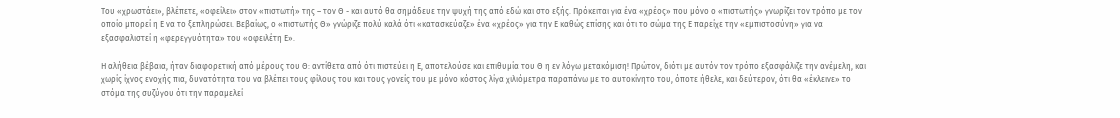Του «χρωστάει», βλέπετε, «οφείλει» στον «πιστωτή» της – τον Θ - και αυτό θα σημάδευε την ψυχή της από εδώ και στο εξής. Πρόκειται για ένα «χρέος» που μόνο ο «πιστωτής» γνωρίζει τον τρόπο με τον οποίο μπορεί η Ε να το ξεπληρώσει. Βεβαίως, ο «πιστωτής Θ» γνώριζε πολύ καλά ότι «κατασκεύαζε» ένα «χρέος» για την Ε καθώς επίσης και ότι το σώμα της Ε παρείχε την «εμπιστοσύνη» για να εξασφαλιστεί η «φερεγγυότητα» του «οφειλέτη Ε».

Η αλήθεια βέβαια, ήταν διαφορετική από μέρους του Θ: αντίθετα από ότι πιστεύει η Ε, αποτελούσε και επιθυμία του Θ η εν λόγω μετακόμιση! Πρώτον, διότι με αυτόν τον τρόπο εξασφάλιζε την ανέμελη, και χωρίς ίχνος ενοχής πια, δυνατότητα του να βλέπει τους φίλους του και τους γονείς του με μόνο κόστος λίγα χιλιόμετρα παραπάνω με το αυτοκίνητο του, όποτε ήθελε, και δεύτερον, ότι θα «έκλεινε» το στόμα της συζύγου ότι την παραμελεί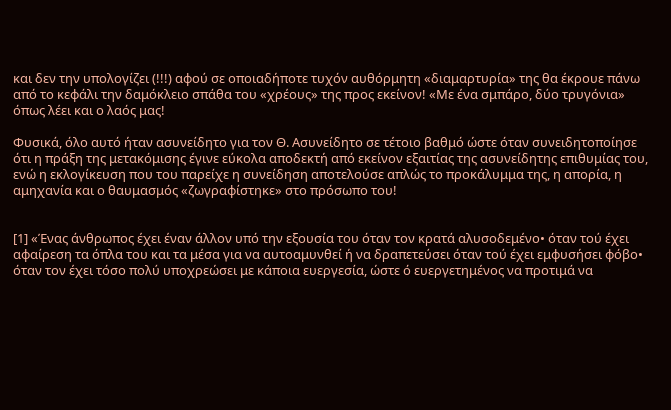και δεν την υπολογίζει (!!!) αφού σε οποιαδήποτε τυχόν αυθόρμητη «διαμαρτυρία» της θα έκρουε πάνω από το κεφάλι την δαμόκλειο σπάθα του «χρέους» της προς εκείνον! «Με ένα σμπάρο, δύο τρυγόνια» όπως λέει και ο λαός μας!

Φυσικά, όλο αυτό ήταν ασυνείδητο για τον Θ. Ασυνείδητο σε τέτοιο βαθμό ώστε όταν συνειδητοποίησε ότι η πράξη της μετακόμισης έγινε εύκολα αποδεκτή από εκείνον εξαιτίας της ασυνείδητης επιθυμίας του, ενώ η εκλογίκευση που του παρείχε η συνείδηση αποτελούσε απλώς το προκάλυμμα της, η απορία, η αμηχανία και ο θαυμασμός «ζωγραφίστηκε» στο πρόσωπο του!


[1] «Ένας άνθρωπος έχει έναν άλλον υπό την εξουσία του όταν τον κρατά αλυσοδεμένο• όταν τού έχει αφαίρεση τα όπλα του και τα μέσα για να αυτοαμυνθεί ή να δραπετεύσει όταν τού έχει εμφυσήσει φόβο• όταν τον έχει τόσο πολύ υποχρεώσει με κάποια ευεργεσία, ώστε ό ευεργετημένος να προτιμά να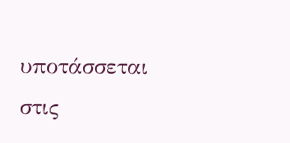υποτάσσεται στις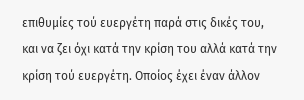επιθυμίες τού ευεργέτη παρά στις δικές του, και να ζει όχι κατά την κρίση του αλλά κατά την κρίση τού ευεργέτη. Οποίος έχει έναν άλλον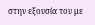στην εξουσία του με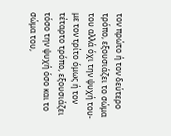τον πρώτο ή τον δεύτερο τρόπο, εξουσιάζει το σώμα του αλλά όχι την ψυχή του- με τον τρίτο όμως ή τον τέταρτο τρόπο, εξουσιάζει τόσο την ψυχή όσο και το σώμα του,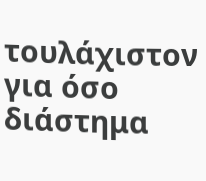τουλάχιστον για όσο διάστημα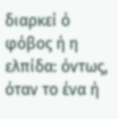διαρκεί ό φόβος ή η ελπίδα: όντως, όταν το ένα ή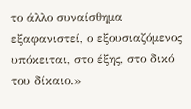το άλλο συναίσθημα εξαφανιστεί, ο εξουσιαζόμενος υπόκειται, στο έξης, στο δικό του δίκαιο.»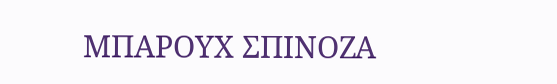ΜΠΑΡΟΥΧ ΣΠΙΝΟΖΑ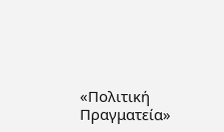«Πολιτική Πραγματεία»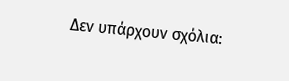Δεν υπάρχουν σχόλια: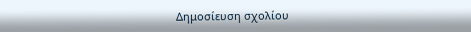Δημοσίευση σχολίου